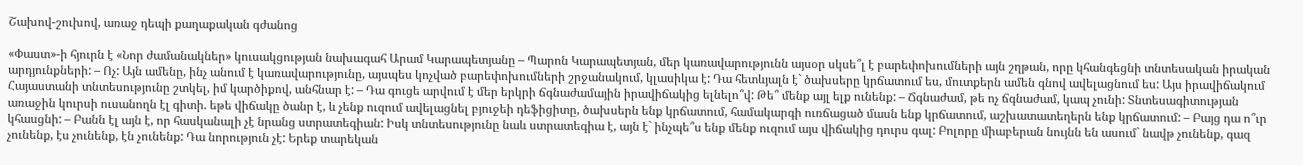Շախով-շուխով, առաջ դեպի քաղաքական գժանոց

«Փաստ»-ի հյուրն է «Նոր ժամանակներ» կուսակցության նախագահ Արամ Կարապետյանը – Պարոն Կարապետյան, մեր կառավարությունն այսօր սկսե՞լ է բարեփոխումների այն շղթան, որը կհանգեցնի տնտեսական իրական արդյունքների: – Ոչ: Այն ամենը, ինչ անում է կառավարությունը, այսպես կոչված բարեփոխումների շրջանակում, կլասիկա է: Դա հետևյալն է` ծախսերը կրճատում ես, մուտքերն ամեն գնով ավելացնում ես: Այս իրավիճակում Հայաստանի տնտեսությունը շտկել, իմ կարծիքով, անհնար է: – Դա գուցե արվում է մեր երկրի ճգնաժամային իրավիճակից ելնելո՞վ: Թե՞ մենք այլ ելք ունենք: – Ճգնաժամ, թե ոչ ճգնաժամ, կապ չունի: Տնտեսագիտության առաջին կուրսի ուսանողն էլ գիտի. եթե վիճակը ծանր է, և չենք ուզում ավելացնել բյուջեի դեֆիցիտը, ծախսերն ենք կրճատում, համակարգի ուռճացած մասն ենք կրճատում, աշխատատեղերն ենք կրճատում: – Բայց դա ո՞ւր կհասցնի: – Բանն էլ այն է, որ հասկանալի չէ նրանց ստրատեգիան: Իսկ տնտեսությունը նաև ստրատեգիա է, այն է` ինչպե՞ս ենք մենք ուզում այս վիճակից դուրս գալ: Բոլորը միաբերան նույնն են ասում` նավթ չունենք, գազ չունենք, էս չունենք, էն չունենք: Դա նորություն չէ: Երեք տարեկան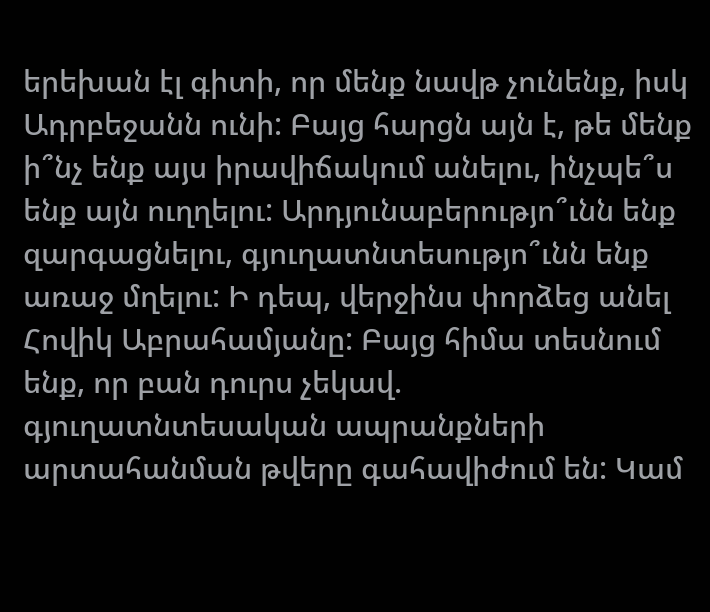երեխան էլ գիտի, որ մենք նավթ չունենք, իսկ Ադրբեջանն ունի: Բայց հարցն այն է, թե մենք ի՞նչ ենք այս իրավիճակում անելու, ինչպե՞ս ենք այն ուղղելու: Արդյունաբերությո՞ւնն ենք զարգացնելու, գյուղատնտեսությո՞ւնն ենք առաջ մղելու: Ի դեպ, վերջինս փորձեց անել Հովիկ Աբրահամյանը: Բայց հիմա տեսնում ենք, որ բան դուրս չեկավ. գյուղատնտեսական ապրանքների արտահանման թվերը գահավիժում են: Կամ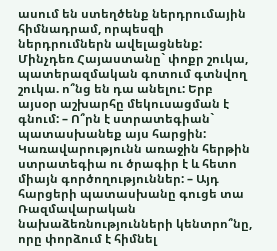ասում են ստեղծենք ներդրումային հիմնադրամ, որպեսզի ներդրումներն ավելացնենք: Մինչդեռ Հայաստանը` փոքր շուկա, պատերազմական գոտում գտնվող շուկա. ո՞նց են դա անելու: Երբ այսօր աշխարհը մեկուսացման է գնում: – Ո՞րն է ստրատեգիան` պատասխանեք այս հարցին: Կառավարությունն առաջին հերթին ստրատեգիա ու ծրագիր է և հետո միայն գործողություններ: – Այդ հարցերի պատասխանը գուցե տա Ռազմավարական նախաձեռնությունների կենտրո՞նը, որը փորձում է հիմնել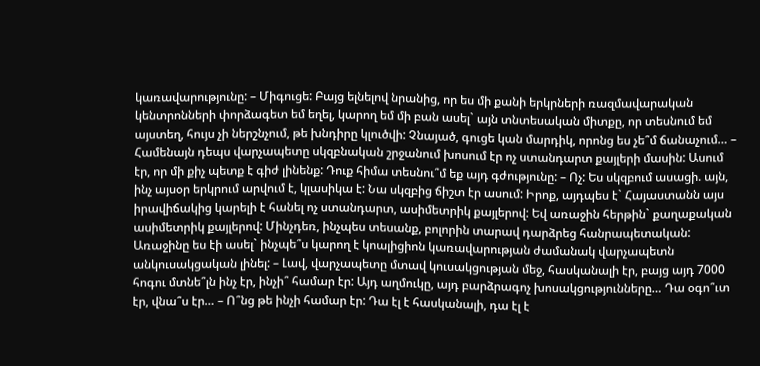կառավարությունը: – Միգուցե: Բայց ելնելով նրանից, որ ես մի քանի երկրների ռազմավարական կենտրոնների փորձագետ եմ եղել, կարող եմ մի բան ասել` այն տնտեսական միտքը, որ տեսնում եմ այստեղ, հույս չի ներշնչում, թե խնդիրը կլուծվի: Չնայած, գուցե կան մարդիկ, որոնց ես չե՞մ ճանաչում… – Համենայն դեպս վարչապետը սկզբնական շրջանում խոսում էր ոչ ստանդարտ քայլերի մասին: Ասում էր, որ մի քիչ պետք է գիժ լինենք: Դուք հիմա տեսնու՞մ եք այդ գժությունը: – Ոչ: Ես սկզբում ասացի. այն, ինչ այսօր երկրում արվում է, կլասիկա է: Նա սկզբից ճիշտ էր ասում: Իրոք, այդպես է` Հայաստանն այս իրավիճակից կարելի է հանել ոչ ստանդարտ, ասիմետրիկ քայլերով: Եվ առաջին հերթին` քաղաքական ասիմետրիկ քայլերով: Մինչդեռ, ինչպես տեսանք, բոլորին տարավ դարձրեց հանրապետական: Առաջինը ես էի ասել` ինչպե՞ս կարող է կոալիցիոն կառավարության ժամանակ վարչապետն անկուսակցական լինել: – Լավ, վարչապետը մտավ կուսակցության մեջ, հասկանալի էր, բայց այդ 7000 հոգու մտնե՞լն ինչ էր, ինչի՞ համար էր: Այդ աղմուկը, այդ բարձրագոչ խոսակցությունները… Դա օգո՞ւտ էր, վնա՞ս էր… – Ո՞նց թե ինչի համար էր: Դա էլ է հասկանալի, դա էլ է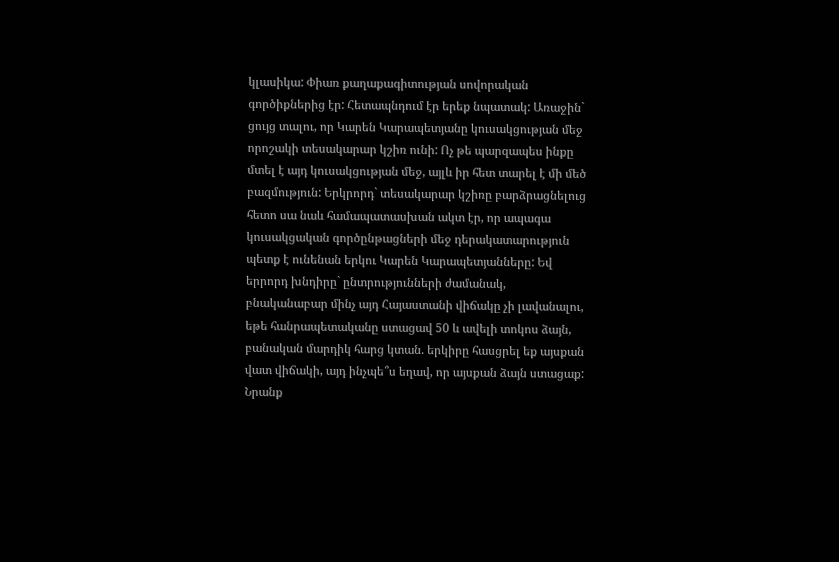կլասիկա: Փիառ քաղաքագիտության սովորական գործիքներից էր: Հետապնդում էր երեք նպատակ: Առաջին` ցույց տալու, որ Կարեն Կարապետյանը կուսակցության մեջ որոշակի տեսակարար կշիռ ունի: Ոչ թե պարզապես ինքը մտել է այդ կուսակցության մեջ, այլև իր հետ տարել է մի մեծ բազմություն: Երկրորդ` տեսակարար կշիռը բարձրացնելուց հետո սա նաև համապատասխան ակտ էր, որ ապագա կուսակցական գործընթացների մեջ դերակատարություն պետք է ունենան երկու Կարեն Կարապետյանները: Եվ երրորդ խնդիրը` ընտրությունների ժամանակ, բնականաբար մինչ այդ Հայաստանի վիճակը չի լավանալու, եթե հանրապետականը ստացավ 50 և ավելի տոկոս ձայն, բանական մարդիկ հարց կտան. երկիրը հասցրել եք այսքան վատ վիճակի, այդ ինչպե՞ս եղավ, որ այսքան ձայն ստացաք: Նրանք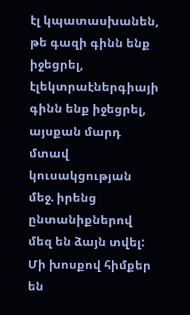էլ կպատասխանեն, թե գազի գինն ենք իջեցրել, էլեկտրաէներգիայի գինն ենք իջեցրել, այսքան մարդ մտավ կուսակցության մեջ. իրենց ընտանիքներով մեզ են ձայն տվել: Մի խոսքով հիմքեր են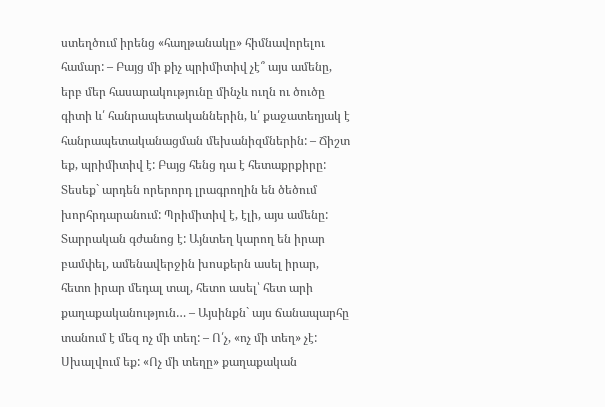ստեղծում իրենց «հաղթանակը» հիմնավորելու համար: – Բայց մի քիչ պրիմիտիվ չէ՞ այս ամենը, երբ մեր հասարակությունը մինչև ուղն ու ծուծը գիտի և՛ հանրապետականներին, և՛ քաջատեղյակ է հանրապետականացման մեխանիզմներին: – Ճիշտ եք, պրիմիտիվ է: Բայց հենց դա է հետաքրքիրը: Տեսեք` արդեն որերորդ լրագրողին են ծեծում խորհրդարանում: Պրիմիտիվ է, էլի, այս ամենը: Տարրական գժանոց է: Այնտեղ կարող են իրար բամփել, ամենավերջին խոսքերն ասել իրար, հետո իրար մեդալ տալ, հետո ասել՝ հետ արի քաղաքականություն… – Այսինքն` այս ճանապարհը տանում է մեզ ոչ մի տեղ: – Ո՛չ, «ոչ մի տեղ» չէ: Սխալվում եք: «Ոչ մի տեղը» քաղաքական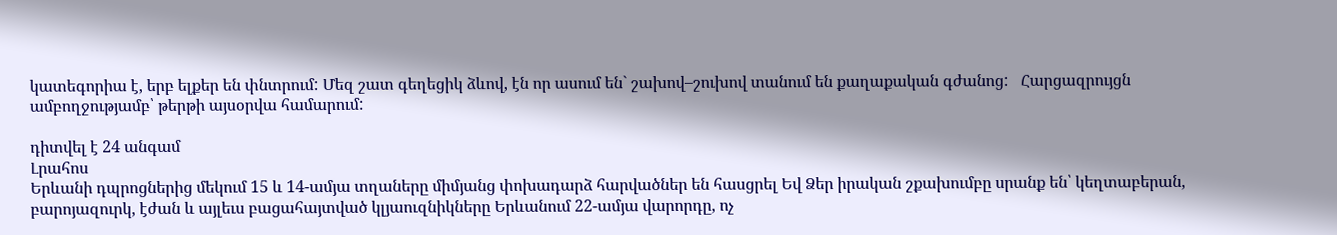կատեգորիա է, երբ ելքեր են փնտրում: Մեզ շատ գեղեցիկ ձևով, էն որ ասում են` շախով–շուխով տանում են քաղաքական գժանոց:   Հարցազրույցն ամբողջությամբ՝ թերթի այսօրվա համարում:

դիտվել է 24 անգամ
Լրահոս
Երևանի դպրոցներից մեկում 15 և 14-ամյա տղաները միմյանց փոխադարձ հարվածներ են հասցրել Եվ Ձեր իրական շքախումբը սրանք են՝ կեղտաբերան, բարոյազուրկ, էժան և այլեւս բացահայտված կլյաուզնիկները Երևանում 22-ամյա վարորդը, ոչ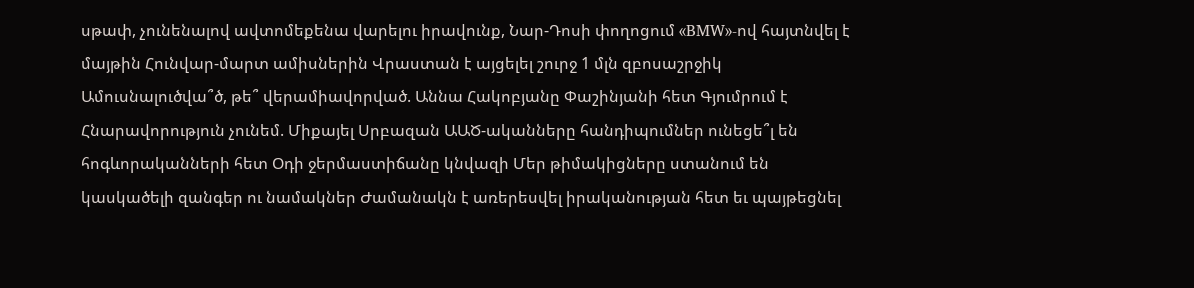սթափ, չունենալով ավտոմեքենա վարելու իրավունք, Նար-Դոսի փողոցում «BMW»-ով հայտնվել է մայթին Հունվար-մարտ ամիսներին Վրաստան է այցելել շուրջ 1 մլն զբոսաշրջիկ Ամուսնալուծվա՞ծ, թե՞ վերամիավորված. Աննա Հակոբյանը Փաշինյանի հետ Գյումրում է Հնարավորություն չունեմ. Միքայել Սրբազան ԱԱԾ-ականները հանդիպումներ ունեցե՞լ են հոգևորականների հետ Օդի ջերմաստիճանը կնվազի Մեր թիմակիցները ստանում են կասկածելի զանգեր ու նամակներ Ժամանակն է առերեսվել իրականության հետ եւ պայթեցնել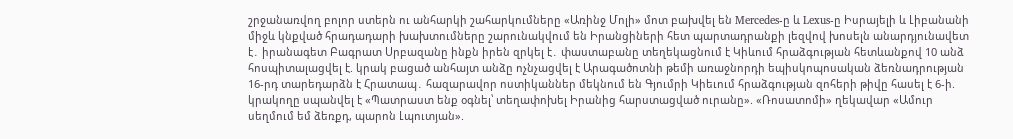շրջանառվող բոլոր ստերն ու անհարկի շահարկումները «Առինջ Մոլի» մոտ բախվել են Mercedes-ը և Lexus-ը Իսրայելի և Լիբանանի միջև կնքված հրադադարի խախտումները շարունակվում են Իրանցիների հետ պարտադրանքի լեզվով խոսելն անարդյունավետ է․ իրանագետ Բագրատ Սրբազանը ինքն իրեն զրկել է․ փաստաբանը տեղեկացնում է Կիևում հրաձգության հետևանքով 10 անձ հոսպիտալացվել է. կրակ բացած անհայտ անձը ոչնչացվել է Արագածոտնի թեմի առաջնորդի եպիսկոպոսական ձեռնադրության 16-րդ տարեդարձն է Հրատապ․ հազարավոր ոստիկաններ մեկնում են Գյումրի Կիեւում հրաձգության զոհերի թիվը հասել է 6-ի. կրակողը սպանվել է «Պատրաստ ենք օգնել՝ տեղափոխել Իրանից հարստացված ուրանը». «Ռոսատոմի» ղեկավար «Ամուր սեղմում եմ ձեռքդ, պարոն Լպուտյան».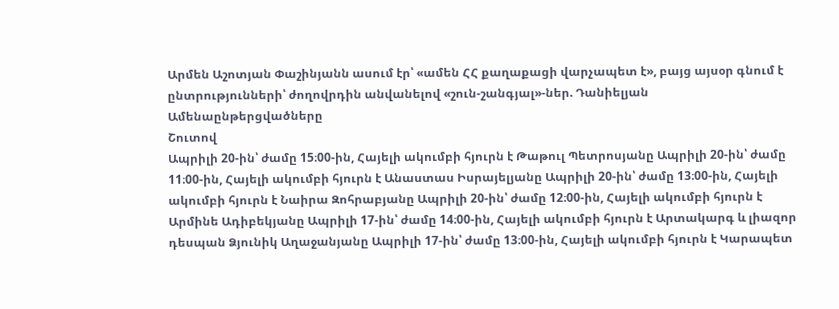Արմեն Աշոտյան Փաշինյանն ասում էր՝ «ամեն ՀՀ քաղաքացի վարչապետ է», բայց այսօր գնում է ընտրությունների՝ ժողովրդին անվանելով «շուն-շանգյալ»-ներ. Դանիելյան
Ամենաընթերցվածները
Շուտով
Ապրիլի 20-ին՝ ժամը 15։00-ին, Հայելի ակումբի հյուրն է Թաթուլ Պետրոսյանը Ապրիլի 20-ին՝ ժամը 11։00-ին, Հայելի ակումբի հյուրն է Անաստաս Իսրայելյանը Ապրիլի 20-ին՝ ժամը 13։00-ին, Հայելի ակումբի հյուրն է Նաիրա Զոհրաբյանը Ապրիլի 20-ին՝ ժամը 12։00-ին, Հայելի ակումբի հյուրն է Արմինե Ադիբեկյանը Ապրիլի 17-ին՝ ժամը 14։00-ին, Հայելի ակումբի հյուրն է Արտակարգ և լիազոր դեսպան Ձյունիկ Աղաջանյանը Ապրիլի 17-ին՝ ժամը 13։00-ին, Հայելի ակումբի հյուրն է Կարապետ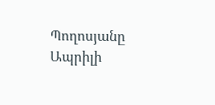Պողոսյանը Ապրիլի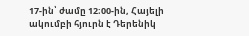17-ին՝ ժամը 12։00-ին, Հայելի ակումբի հյուրն է Դերենիկ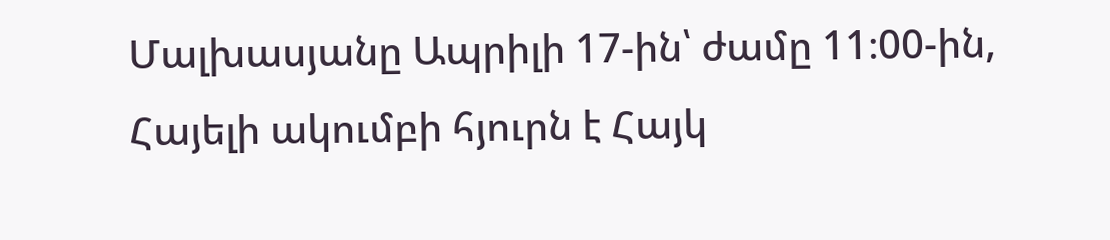Մալխասյանը Ապրիլի 17-ին՝ ժամը 11։00-ին, Հայելի ակումբի հյուրն է Հայկ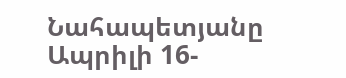Նահապետյանը Ապրիլի 16-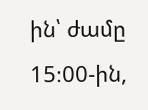ին՝ ժամը 15։00-ին,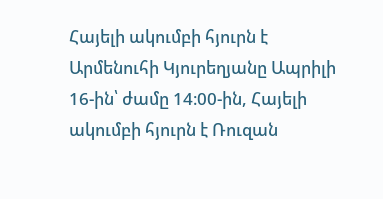Հայելի ակումբի հյուրն է Արմենուհի Կյուրեղյանը Ապրիլի 16-ին՝ ժամը 14։00-ին, Հայելի ակումբի հյուրն է Ռուզան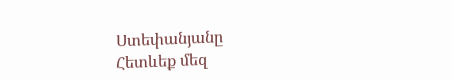Ստեփանյանը
Հետևեք մեզ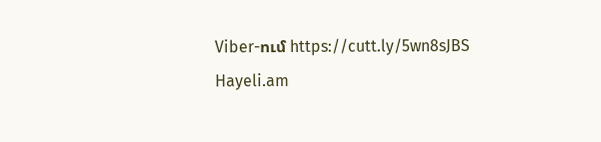Viber-ում https://cutt.ly/5wn8sJBS
Hayeli.am